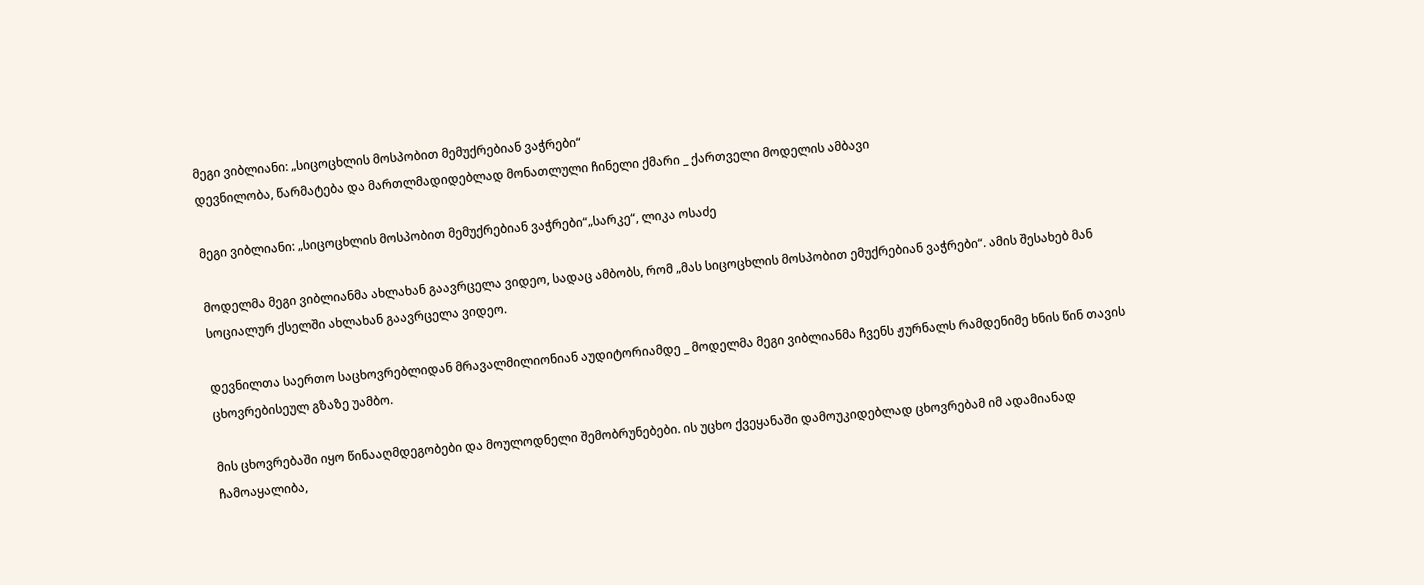მეგი ვიბლიანი: „სიცოცხლის მოსპობით მემუქრებიან ვაჭრები“
დევნილობა, წარმატება და მართლმადიდებლად მონათლული ჩინელი ქმარი _ ქართველი მოდელის ამბავი

მეგი ვიბლიანი: „სიცოცხლის მოსპობით მემუქრებიან ვაჭრები“„სარკე“, ლიკა ოსაძე

მოდელმა მეგი ვიბლიანმა ახლახან გაავრცელა ვიდეო, სადაც ამბობს, რომ „მას სიცოცხლის მოსპობით ემუქრებიან ვაჭრები“. ამის შესახებ მან სოციალურ ქსელში ახლახან გაავრცელა ვიდეო.

დევნილთა საერთო საცხოვრებლიდან მრავალმილიონიან აუდიტორიამდე _ მოდელმა მეგი ვიბლიანმა ჩვენს ჟურნალს რამდენიმე ხნის წინ თავის ცხოვრებისეულ გზაზე უამბო.

მის ცხოვრებაში იყო წინააღმდეგობები და მოულოდნელი შემობრუნებები. ის უცხო ქვეყანაში დამოუკიდებლად ცხოვრებამ იმ ადამიანად ჩამოაყალიბა,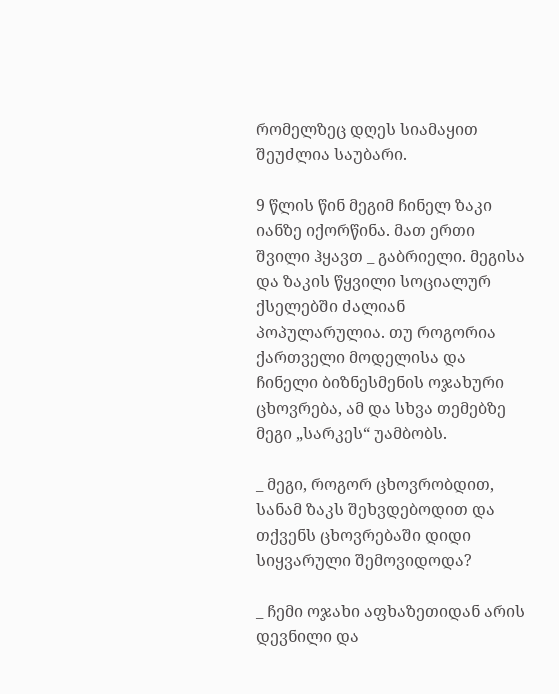რომელზეც დღეს სიამაყით შეუძლია საუბარი.

9 წლის წინ მეგიმ ჩინელ ზაკი იანზე იქორწინა. მათ ერთი შვილი ჰყავთ _ გაბრიელი. მეგისა და ზაკის წყვილი სოციალურ ქსელებში ძალიან პოპულარულია. თუ როგორია ქართველი მოდელისა და ჩინელი ბიზნესმენის ოჯახური ცხოვრება, ამ და სხვა თემებზე მეგი „სარკეს“ უამბობს.

_ მეგი, როგორ ცხოვრობდით, სანამ ზაკს შეხვდებოდით და თქვენს ცხოვრებაში დიდი სიყვარული შემოვიდოდა?

_ ჩემი ოჯახი აფხაზეთიდან არის დევნილი და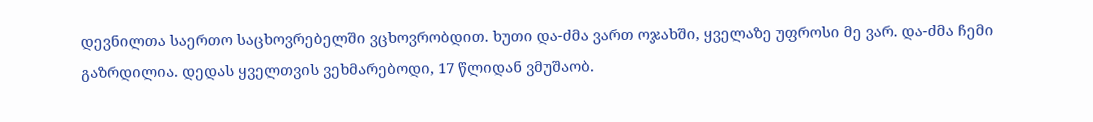დევნილთა საერთო საცხოვრებელში ვცხოვრობდით. ხუთი და-ძმა ვართ ოჯახში, ყველაზე უფროსი მე ვარ. და-ძმა ჩემი გაზრდილია. დედას ყველთვის ვეხმარებოდი, 17 წლიდან ვმუშაობ.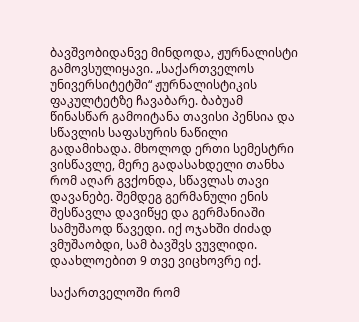ბავშვობიდანვე მინდოდა, ჟურნალისტი გამოვსულიყავი. „საქართველოს უნივერსიტეტში“ ჟურნალისტიკის ფაკულტეტზე ჩავაბარე. ბაბუამ წინასწარ გამოიტანა თავისი პენსია და სწავლის საფასურის ნაწილი გადამიხადა. მხოლოდ ერთი სემესტრი ვისწავლე, მერე გადასახდელი თანხა რომ აღარ გვქონდა, სწავლას თავი დავანებე. შემდეგ გერმანული ენის შესწავლა დავიწყე და გერმანიაში სამუშაოდ წავედი. იქ ოჯახში ძიძად ვმუშაობდი, სამ ბავშვს ვუვლიდი. დაახლოებით 9 თვე ვიცხოვრე იქ.

საქართველოში რომ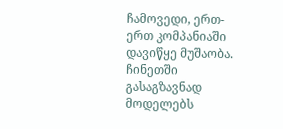ჩამოვედი, ერთ-ერთ კომპანიაში დავიწყე მუშაობა. ჩინეთში გასაგზავნად მოდელებს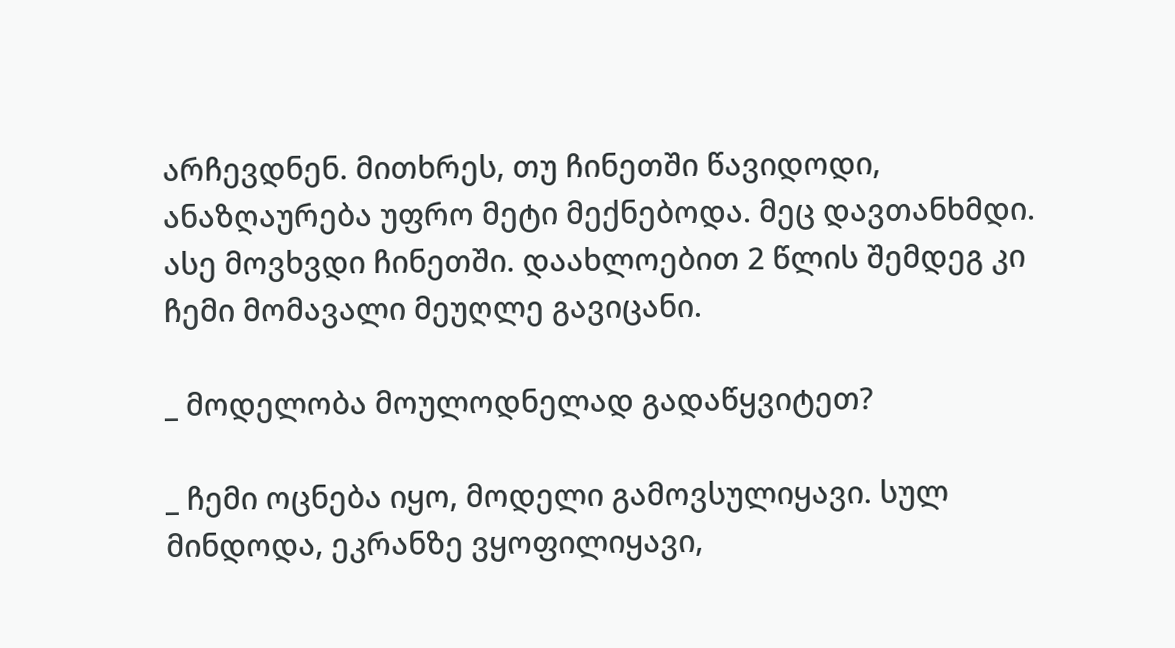არჩევდნენ. მითხრეს, თუ ჩინეთში წავიდოდი, ანაზღაურება უფრო მეტი მექნებოდა. მეც დავთანხმდი. ასე მოვხვდი ჩინეთში. დაახლოებით 2 წლის შემდეგ კი ჩემი მომავალი მეუღლე გავიცანი.

_ მოდელობა მოულოდნელად გადაწყვიტეთ?

_ ჩემი ოცნება იყო, მოდელი გამოვსულიყავი. სულ მინდოდა, ეკრანზე ვყოფილიყავი,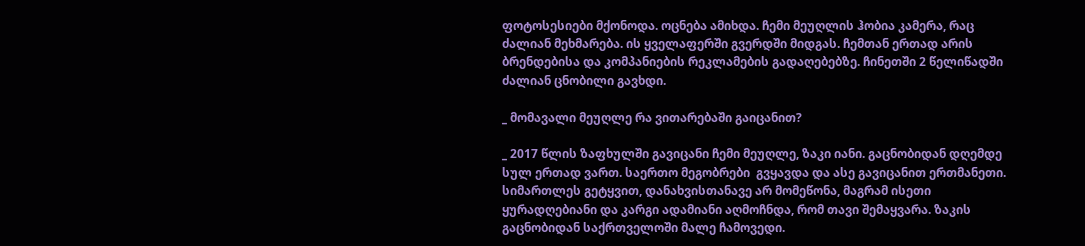ფოტოსესიები მქონოდა. ოცნება ამიხდა. ჩემი მეუღლის ჰობია კამერა, რაც ძალიან მეხმარება. ის ყველაფერში გვერდში მიდგას. ჩემთან ერთად არის ბრენდებისა და კომპანიების რეკლამების გადაღებებზე. ჩინეთში 2 წელიწადში ძალიან ცნობილი გავხდი.

_ მომავალი მეუღლე რა ვითარებაში გაიცანით?

_ 2017 წლის ზაფხულში გავიცანი ჩემი მეუღლე, ზაკი იანი. გაცნობიდან დღემდე სულ ერთად ვართ. საერთო მეგობრები  გვყავდა და ასე გავიცანით ერთმანეთი. სიმართლეს გეტყვით, დანახვისთანავე არ მომეწონა, მაგრამ ისეთი ყურადღებიანი და კარგი ადამიანი აღმოჩნდა, რომ თავი შემაყვარა. ზაკის გაცნობიდან საქრთველოში მალე ჩამოვედი.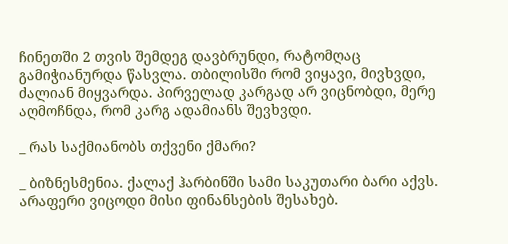ჩინეთში 2 თვის შემდეგ დავბრუნდი, რატომღაც გამიჭიანურდა წასვლა. თბილისში რომ ვიყავი, მივხვდი, ძალიან მიყვარდა. პირველად კარგად არ ვიცნობდი, მერე აღმოჩნდა, რომ კარგ ადამიანს შევხვდი.

_ რას საქმიანობს თქვენი ქმარი?

_ ბიზნესმენია. ქალაქ ჰარბინში სამი საკუთარი ბარი აქვს. არაფერი ვიცოდი მისი ფინანსების შესახებ.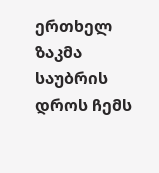ერთხელ ზაკმა საუბრის დროს ჩემს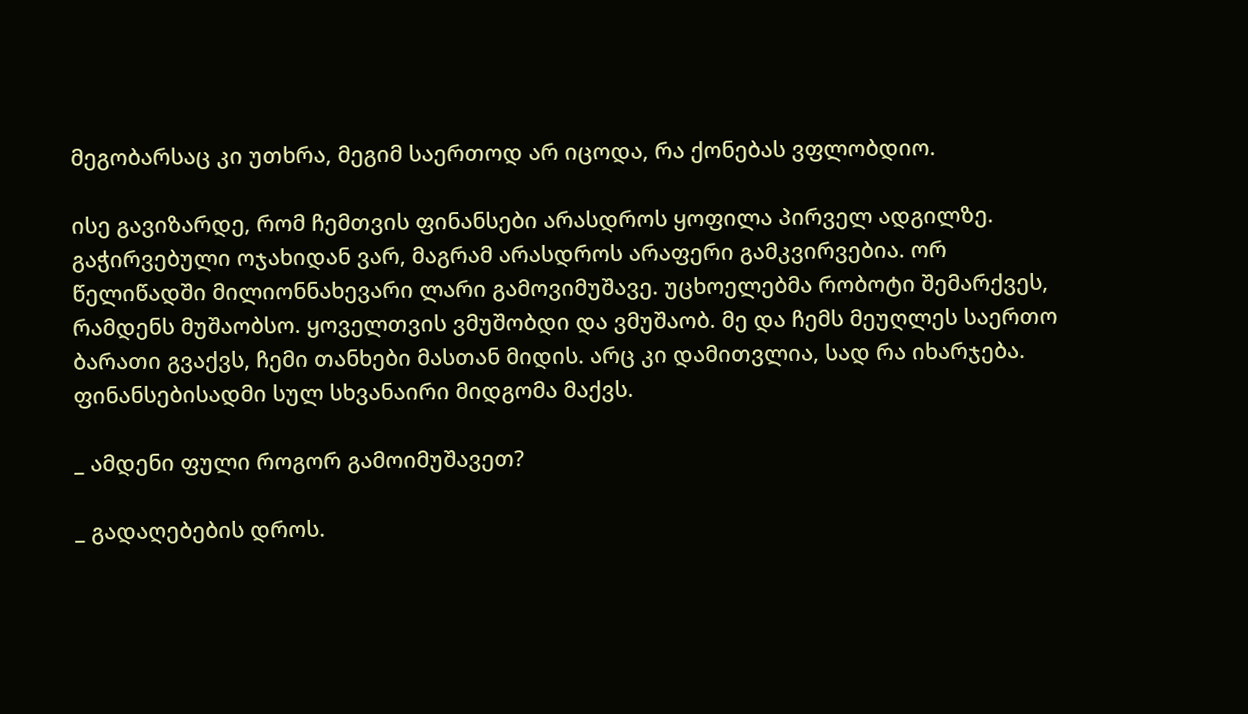მეგობარსაც კი უთხრა, მეგიმ საერთოდ არ იცოდა, რა ქონებას ვფლობდიო.

ისე გავიზარდე, რომ ჩემთვის ფინანსები არასდროს ყოფილა პირველ ადგილზე. გაჭირვებული ოჯახიდან ვარ, მაგრამ არასდროს არაფერი გამკვირვებია. ორ წელიწადში მილიონნახევარი ლარი გამოვიმუშავე. უცხოელებმა რობოტი შემარქვეს, რამდენს მუშაობსო. ყოველთვის ვმუშობდი და ვმუშაობ. მე და ჩემს მეუღლეს საერთო ბარათი გვაქვს, ჩემი თანხები მასთან მიდის. არც კი დამითვლია, სად რა იხარჯება. ფინანსებისადმი სულ სხვანაირი მიდგომა მაქვს.

_ ამდენი ფული როგორ გამოიმუშავეთ?

_ გადაღებების დროს.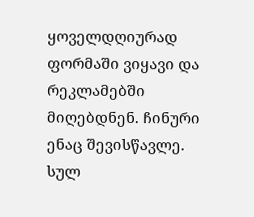ყოველდღიურად ფორმაში ვიყავი და  რეკლამებში მიღებდნენ. ჩინური ენაც შევისწავლე. სულ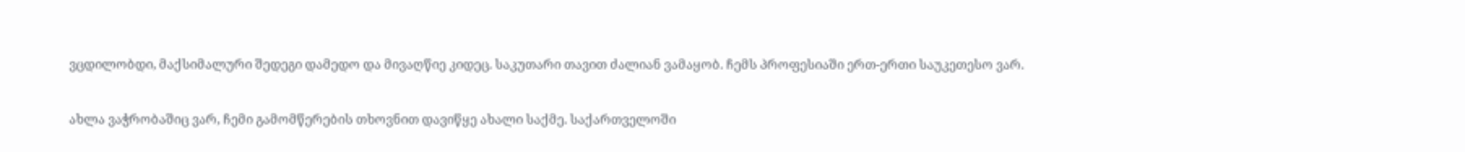ვცდილობდი, მაქსიმალური შედეგი დამედო და მივაღწიე კიდეც. საკუთარი თავით ძალიან ვამაყობ. ჩემს პროფესიაში ერთ-ერთი საუკეთესო ვარ.

ახლა ვაჭრობაშიც ვარ, ჩემი გამომწერების თხოვნით დავიწყე ახალი საქმე. საქართველოში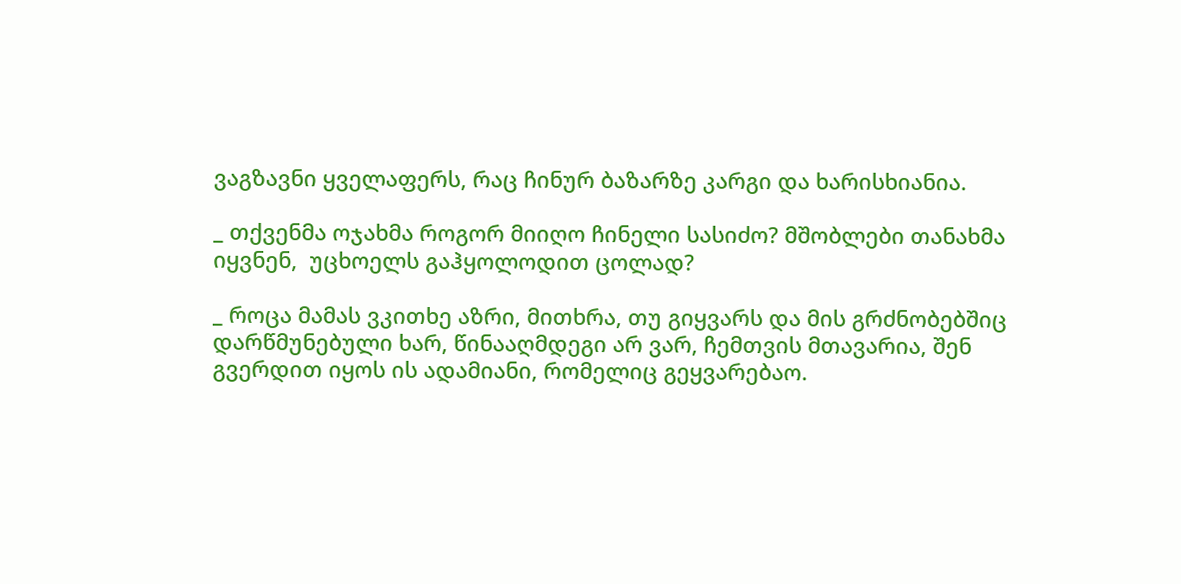ვაგზავნი ყველაფერს, რაც ჩინურ ბაზარზე კარგი და ხარისხიანია.

_ თქვენმა ოჯახმა როგორ მიიღო ჩინელი სასიძო? მშობლები თანახმა იყვნენ,  უცხოელს გაჰყოლოდით ცოლად?

_ როცა მამას ვკითხე აზრი, მითხრა, თუ გიყვარს და მის გრძნობებშიც დარწმუნებული ხარ, წინააღმდეგი არ ვარ, ჩემთვის მთავარია, შენ გვერდით იყოს ის ადამიანი, რომელიც გეყვარებაო.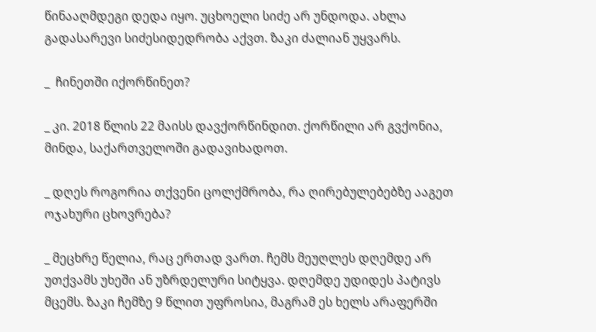წინააღმდეგი დედა იყო. უცხოელი სიძე არ უნდოდა. ახლა გადასარევი სიძესიდედრობა აქვთ. ზაკი ძალიან უყვარს.

_  ჩინეთში იქორწინეთ?

_ კი. 2018 წლის 22 მაისს დავქორწინდით. ქორწილი არ გვქონია, მინდა, საქართველოში გადავიხადოთ.

_ დღეს როგორია თქვენი ცოლქმრობა, რა ღირებულებებზე ააგეთ ოჯახური ცხოვრება?

_ მეცხრე წელია, რაც ერთად ვართ. ჩემს მეუღლეს დღემდე არ უთქვამს უხეში ან უზრდელური სიტყვა. დღემდე უდიდეს პატივს მცემს. ზაკი ჩემზე 9 წლით უფროსია, მაგრამ ეს ხელს არაფერში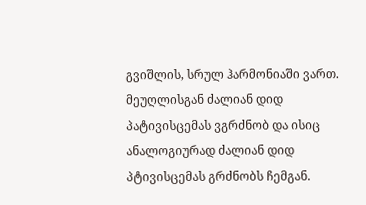გვიშლის, სრულ ჰარმონიაში ვართ.  მეუღლისგან ძალიან დიდ პატივისცემას ვგრძნობ და ისიც ანალოგიურად ძალიან დიდ პტივისცემას გრძნობს ჩემგან.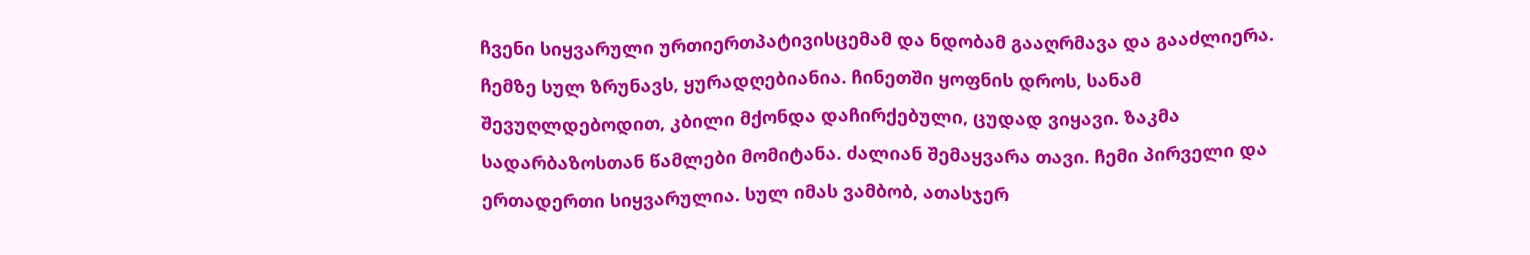ჩვენი სიყვარული ურთიერთპატივისცემამ და ნდობამ გააღრმავა და გააძლიერა. ჩემზე სულ ზრუნავს, ყურადღებიანია. ჩინეთში ყოფნის დროს, სანამ შევუღლდებოდით, კბილი მქონდა დაჩირქებული, ცუდად ვიყავი. ზაკმა სადარბაზოსთან წამლები მომიტანა. ძალიან შემაყვარა თავი. ჩემი პირველი და ერთადერთი სიყვარულია. სულ იმას ვამბობ, ათასჯერ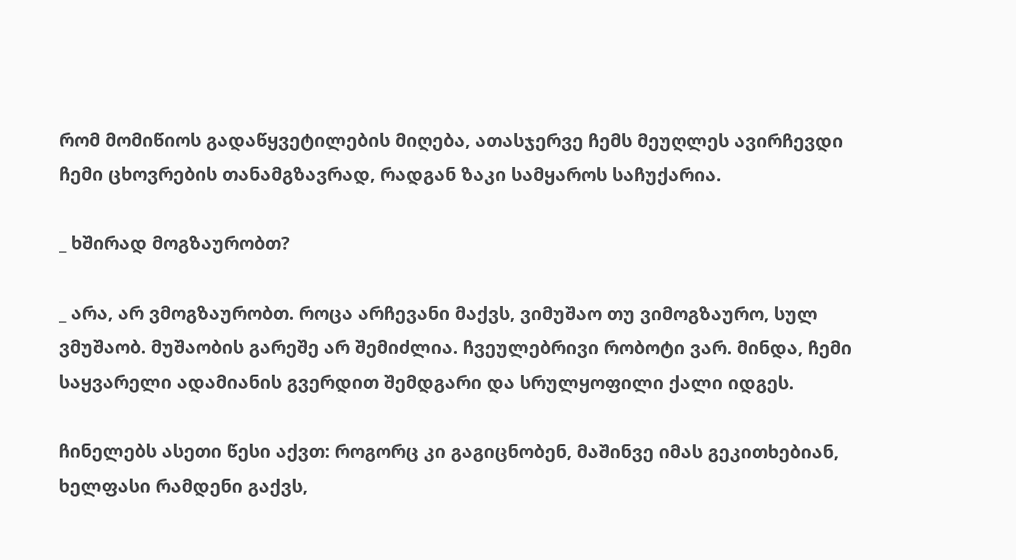რომ მომიწიოს გადაწყვეტილების მიღება, ათასჯერვე ჩემს მეუღლეს ავირჩევდი ჩემი ცხოვრების თანამგზავრად, რადგან ზაკი სამყაროს საჩუქარია.

_ ხშირად მოგზაურობთ?

_ არა, არ ვმოგზაურობთ. როცა არჩევანი მაქვს, ვიმუშაო თუ ვიმოგზაურო, სულ ვმუშაობ. მუშაობის გარეშე არ შემიძლია. ჩვეულებრივი რობოტი ვარ. მინდა, ჩემი საყვარელი ადამიანის გვერდით შემდგარი და სრულყოფილი ქალი იდგეს.

ჩინელებს ასეთი წესი აქვთ: როგორც კი გაგიცნობენ, მაშინვე იმას გეკითხებიან, ხელფასი რამდენი გაქვს,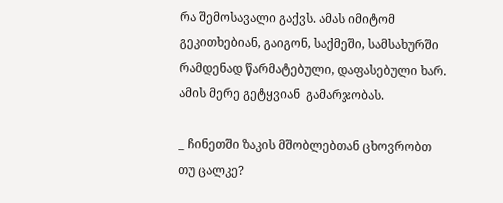რა შემოსავალი გაქვს. ამას იმიტომ გეკითხებიან, გაიგონ, საქმეში, სამსახურში რამდენად წარმატებული, დაფასებული ხარ. ამის მერე გეტყვიან  გამარჯობას.

_ ჩინეთში ზაკის მშობლებთან ცხოვრობთ თუ ცალკე?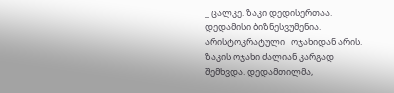_ ცალკე. ზაკი დედისერთაა. დედამისი ბიზნესვუმენია. არისტოკრატული   ოჯახიდან არის. ზაკის ოჯახი ძალიან კარგად შემხვდა. დედამთილმა,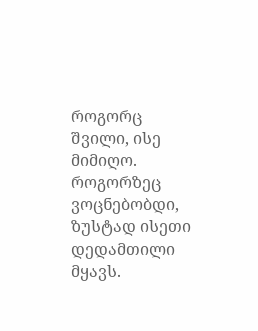როგორც შვილი, ისე მიმიღო. როგორზეც ვოცნებობდი, ზუსტად ისეთი დედამთილი მყავს.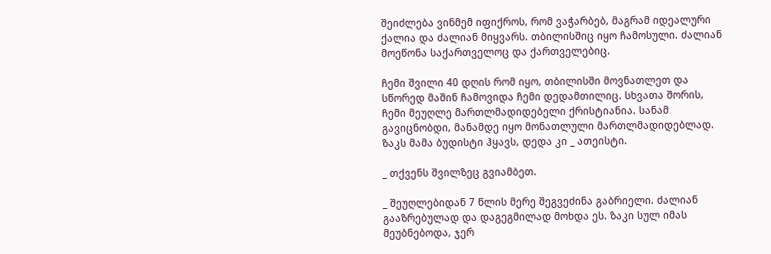შეიძლება ვინმემ იფიქროს, რომ ვაჭარბებ, მაგრამ იდეალური ქალია და ძალიან მიყვარს. თბილისშიც იყო ჩამოსული. ძალიან მოეწონა საქართველოც და ქართველებიც.

ჩემი შვილი 40 დღის რომ იყო, თბილისში მოვნათლეთ და სწორედ მაშინ ჩამოვიდა ჩემი დედამთილიც. სხვათა შორის, ჩემი მეუღლე მართლმადიდებელი ქრისტიანია. სანამ გავიცნობდი, მანამდე იყო მონათლული მართლმადიდებლად. ზაკს მამა ბუდისტი ჰყავს, დედა კი _ ათეისტი.

_ თქვენს შვილზეც გვიამბეთ.

_ შეუღლებიდან 7 წლის მერე შეგვეძინა გაბრიელი. ძალიან გააზრებულად და დაგეგმილად მოხდა ეს. ზაკი სულ იმას მეუბნებოდა, ჯერ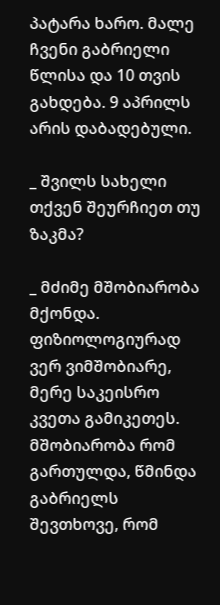პატარა ხარო. მალე ჩვენი გაბრიელი წლისა და 10 თვის გახდება. 9 აპრილს არის დაბადებული.

_ შვილს სახელი თქვენ შეურჩიეთ თუ ზაკმა?

_ მძიმე მშობიარობა მქონდა. ფიზიოლოგიურად ვერ ვიმშობიარე, მერე საკეისრო კვეთა გამიკეთეს. მშობიარობა რომ გართულდა, წმინდა გაბრიელს შევთხოვე, რომ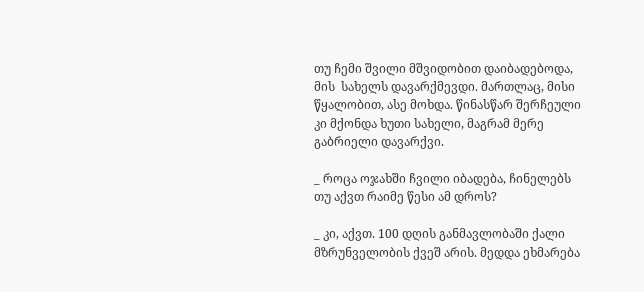თუ ჩემი შვილი მშვიდობით დაიბადებოდა, მის  სახელს დავარქმევდი. მართლაც, მისი წყალობით, ასე მოხდა. წინასწარ შერჩეული კი მქონდა ხუთი სახელი, მაგრამ მერე გაბრიელი დავარქვი.

_ როცა ოჯახში ჩვილი იბადება, ჩინელებს თუ აქვთ რაიმე წესი ამ დროს?

_ კი, აქვთ. 100 დღის განმავლობაში ქალი მზრუნველობის ქვეშ არის. მედდა ეხმარება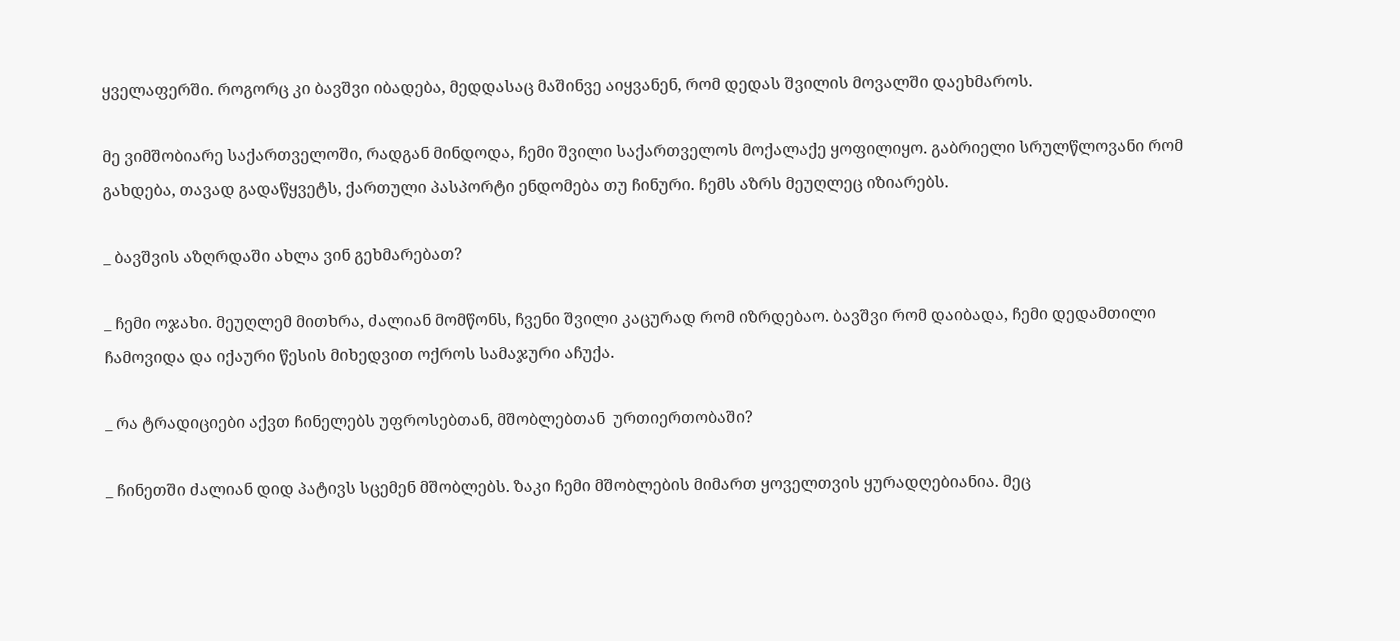ყველაფერში. როგორც კი ბავშვი იბადება, მედდასაც მაშინვე აიყვანენ, რომ დედას შვილის მოვალში დაეხმაროს.

მე ვიმშობიარე საქართველოში, რადგან მინდოდა, ჩემი შვილი საქართველოს მოქალაქე ყოფილიყო. გაბრიელი სრულწლოვანი რომ გახდება, თავად გადაწყვეტს, ქართული პასპორტი ენდომება თუ ჩინური. ჩემს აზრს მეუღლეც იზიარებს.

_ ბავშვის აზღრდაში ახლა ვინ გეხმარებათ?

_ ჩემი ოჯახი. მეუღლემ მითხრა, ძალიან მომწონს, ჩვენი შვილი კაცურად რომ იზრდებაო. ბავშვი რომ დაიბადა, ჩემი დედამთილი ჩამოვიდა და იქაური წესის მიხედვით ოქროს სამაჯური აჩუქა.

_ რა ტრადიციები აქვთ ჩინელებს უფროსებთან, მშობლებთან  ურთიერთობაში?

_ ჩინეთში ძალიან დიდ პატივს სცემენ მშობლებს. ზაკი ჩემი მშობლების მიმართ ყოველთვის ყურადღებიანია. მეც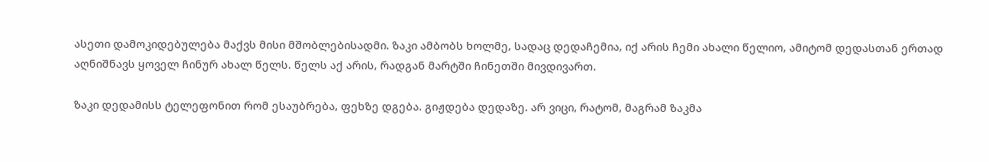ასეთი დამოკიდებულება მაქვს მისი მშობლებისადმი. ზაკი ამბობს ხოლმე, სადაც დედაჩემია, იქ არის ჩემი ახალი წელიო, ამიტომ დედასთან ერთად აღნიშნავს ყოველ ჩინურ ახალ წელს. წელს აქ არის, რადგან მარტში ჩინეთში მივდივართ.

ზაკი დედამისს ტელეფონით რომ ესაუბრება, ფეხზე დგება. გიჟდება დედაზე. არ ვიცი, რატომ, მაგრამ ზაკმა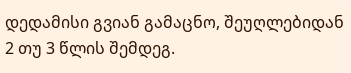დედამისი გვიან გამაცნო, შეუღლებიდან 2 თუ 3 წლის შემდეგ.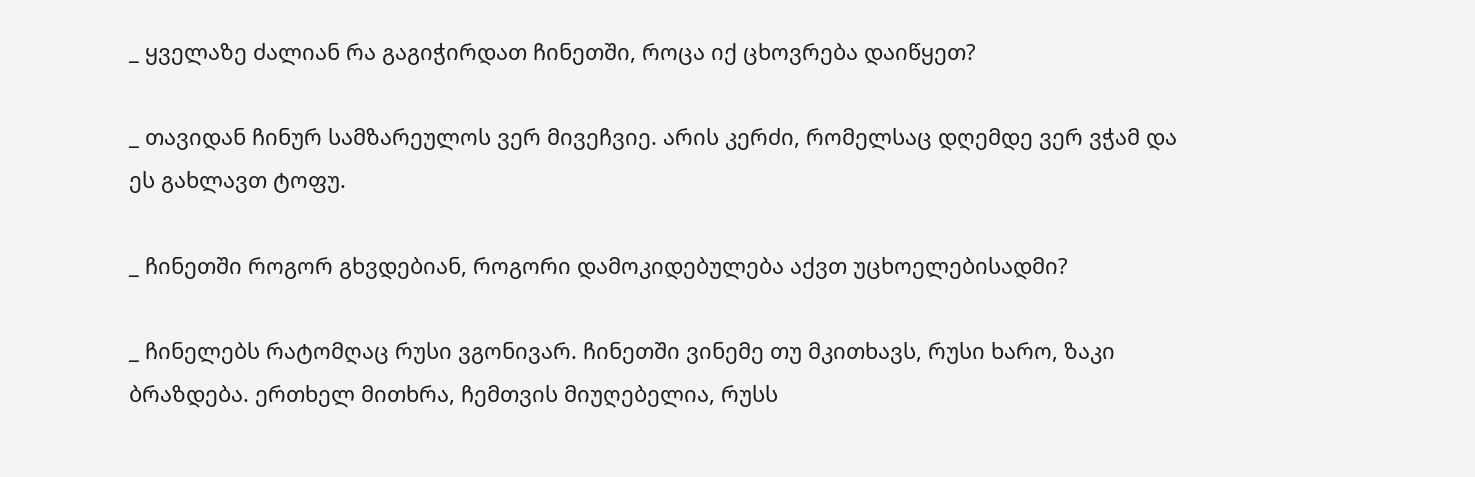_ ყველაზე ძალიან რა გაგიჭირდათ ჩინეთში, როცა იქ ცხოვრება დაიწყეთ?

_ თავიდან ჩინურ სამზარეულოს ვერ მივეჩვიე. არის კერძი, რომელსაც დღემდე ვერ ვჭამ და ეს გახლავთ ტოფუ.

_ ჩინეთში როგორ გხვდებიან, როგორი დამოკიდებულება აქვთ უცხოელებისადმი?

_ ჩინელებს რატომღაც რუსი ვგონივარ. ჩინეთში ვინემე თუ მკითხავს, რუსი ხარო, ზაკი ბრაზდება. ერთხელ მითხრა, ჩემთვის მიუღებელია, რუსს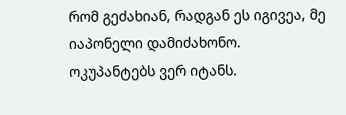რომ გეძახიან, რადგან ეს იგივეა, მე იაპონელი დამიძახონო. ოკუპანტებს ვერ იტანს.